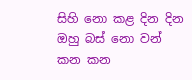සිහි නො කළ දින දින
ඔහු බස් නො වන් කන කන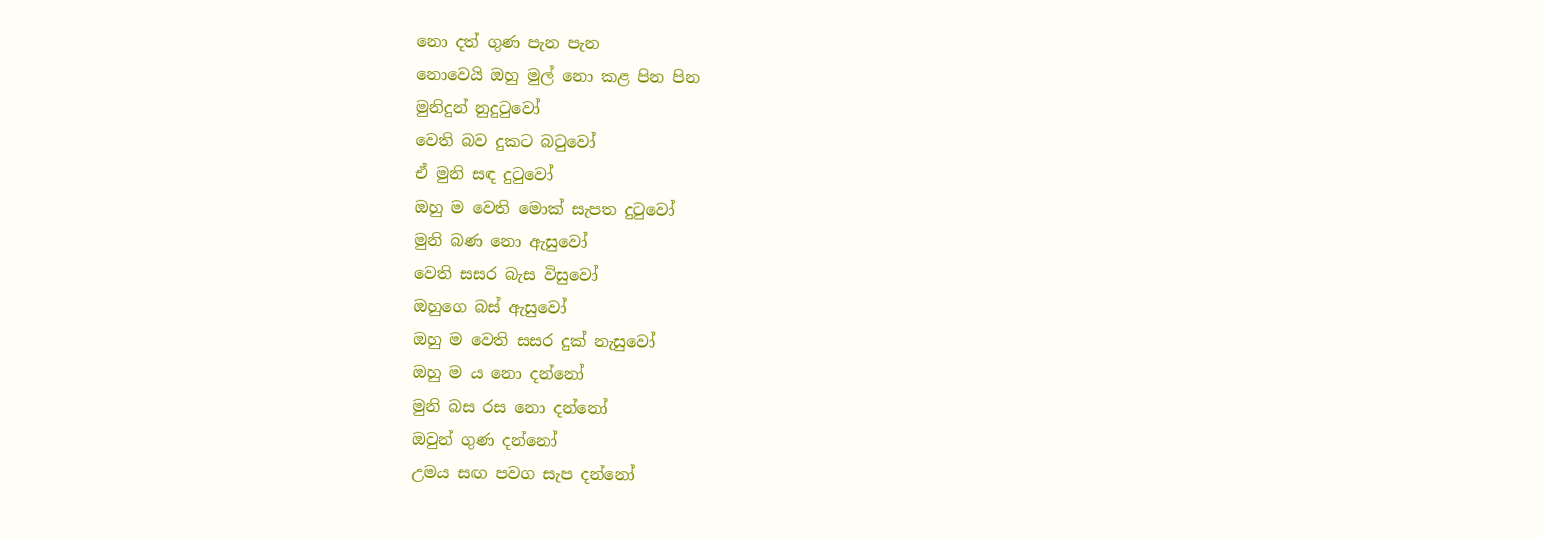නො දත් ගුණ පැන පැන
නොවෙයි ඔහු මුල් නො කළ පින පින
මුනිදුන් නුදුටුවෝ
වෙති බව දුකට බටුවෝ
ඒ මුනි සඳ දුටුවෝ
ඔහු ම වෙති මොක් සැපත දුටුවෝ
මුනි බණ නො ඇසුවෝ
වෙති සසර බැස විසුවෝ
ඔහුගෙ බස් ඇසුවෝ
ඔහු ම වෙති සසර දුක් නැසුවෝ
ඔහු ම ය නො දන්නෝ
මුනි බස රස නො දන්නෝ
ඔවුන් ගුණ දන්නෝ
උමය සඟ පවග සැප දන්නෝ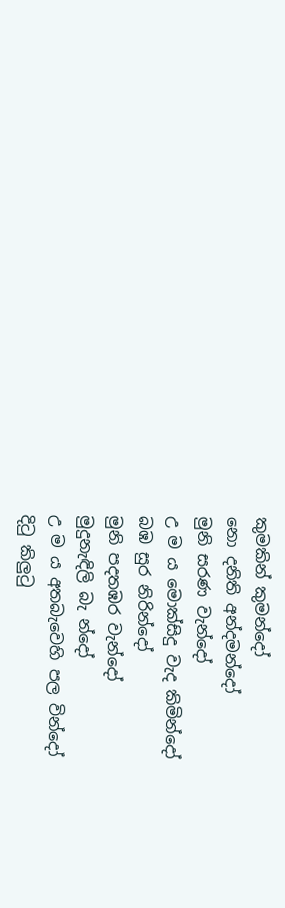කුමකින් කුමන්දෝ
නො දනිති අන්දමන්දෝ
මුනි සරණ වැන්දෝ
උ ම ය මොක්සිදු වැද කිමින්දෝ
බඹ සුර නිරින්දෝ
මුනි පදතඹර වැන්දෝ
මුදුනැඳිලි බැ න්දෝ
උ ම ය අතබැවෙහි පල වින්දෝ
දිටු කිලුටු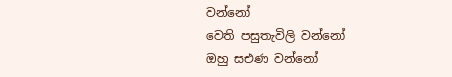වන්නෝ
වෙති පසුතැවිලි වන්නෝ
ඔහු සඑණ වන්නෝ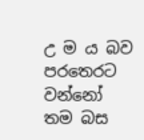උ ම ය බව පරතෙරට වන්නෝ
තම බස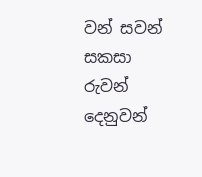වන් සවන්
සකසා රුවන් දෙනුවන්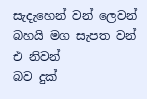සැදැහෙන් වන් ලෙවන්
බහයි මග සැපත වන් එ නිවන්
බව දුක්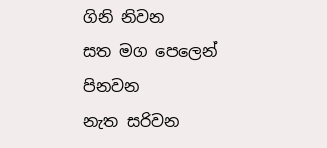ගිනි නිවන
සත මග පෙලෙන් පිනවන
නැත සරිවන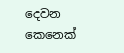දෙවන
කෙනෙක්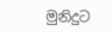මුනිදුට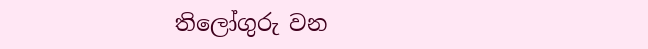තිලෝගුරු වන